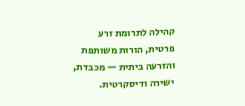קהילה לתרומת זרע פרטית, הורות משותפת והזרעה ביתית — מכבדת, ישירה ודיסקרטית.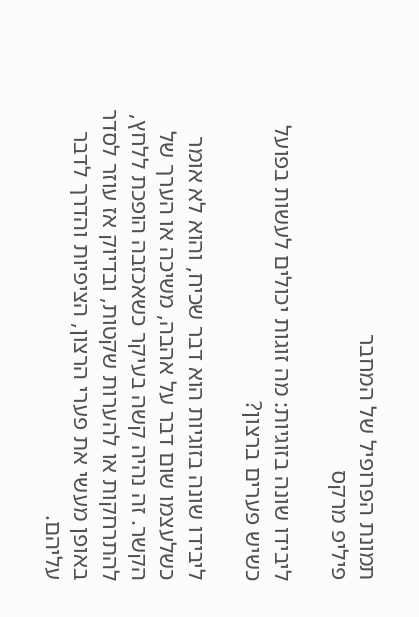תמונת הפרופיל של המחבר
פיליפ מרקס

ליבידו שונה בזוגיות: מה זוגות יכולים לעשות בפועל כשיש פערים ברצון?

ליבידו שונה בזוגיות הוא דבר שכיח, והוא לא אומר כשלעצמו שום דבר על אהבה, משיכה או הערך של הקשר. זה נהיה קשה בעיקר כשאכזבה הופכת ללחץ, להתרחקות או להערות שקטות, ובדיוק אז עוזר לסדר באופן מעשי את פערי הרצון, הציפיות והדרך לדבר עליהם.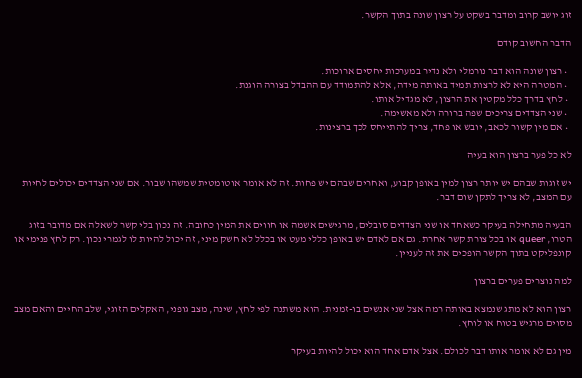זוג יושב קרוב ומדבר בשקט על רצון שונה בתוך הקשר.

הדבר החשוב קודם

  • רצון שונה הוא דבר נורמלי ולא נדיר במערכות יחסים ארוכות.
  • המטרה היא לא לרצות תמיד באותה מידה, אלא להתמודד עם ההבדל בצורה הוגנת.
  • לחץ בדרך כלל מקטין את הרצון, לא מגדיל אותו.
  • שני הצדדים צריכים שפה ברורה ולא מאשימה.
  • אם מין קשור לכאב, יובש או פחד, צריך להתייחס לכך ברצינות.

לא כל פער ברצון הוא בעיה

יש זוגות שבהם יש יותר רצון למין באופן קבוע, ואחרים שבהם יש פחות. זה לא אומר אוטומטית שמשהו שבור. אם שני הצדדים יכולים לחיות עם המצב, לא צריך לתקן שום דבר.

הבעיה מתחילה בעיקר כשאחד או שני הצדדים סובלים, מרגישים אשמה או חווים את המין כחובה. זה נכון בלי קשר לשאלה אם מדובר בזוג הטרו, queer או בכל צורת קשר אחרת. גם אם לאדם יש באופן כללי מעט או בכלל לא חשק מיני, זה יכול להיות לו לגמרי נכון. רק לחץ פנימי או קונפליקט בתוך הקשר הופכים את זה לעניין.

למה נוצרים פערים ברצון

רצון הוא לא מתג שנמצא באותה רמה אצל שני אנשים בו-זמנית. הוא משתנה לפי לחץ, שינה, מצב גופני, האקלים הזוגי, שלב החיים והאם מצב מסוים מרגיש בטוח או לוחץ.

מין גם לא אומר אותו דבר לכולם. אצל אדם אחד הוא יכול להיות בעיקר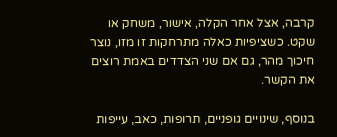קרבה, אצל אחר הקלה, אישור, משחק או שקט. כשציפיות כאלה מתרחקות זו מזו, נוצר חיכוך מהר, גם אם שני הצדדים באמת רוצים את הקשר.

בנוסף, שינויים גופניים, תרופות, כאב, עייפות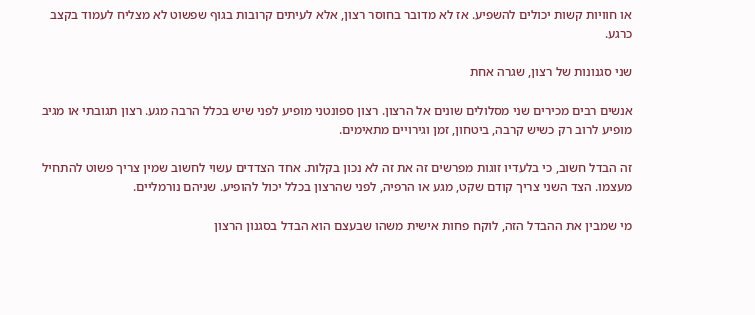או חוויות קשות יכולים להשפיע. אז לא מדובר בחוסר רצון, אלא לעיתים קרובות בגוף שפשוט לא מצליח לעמוד בקצב כרגע.

שני סגנונות של רצון, שגרה אחת

אנשים רבים מכירים שני מסלולים שונים אל הרצון. רצון ספונטני מופיע לפני שיש בכלל הרבה מגע. רצון תגובתי או מגיב מופיע לרוב רק כשיש קרבה, ביטחון, זמן וגירויים מתאימים.

זה הבדל חשוב, כי בלעדיו זוגות מפרשים זה את זה לא נכון בקלות. אחד הצדדים עשוי לחשוב שמין צריך פשוט להתחיל מעצמו. הצד השני צריך קודם שקט, מגע או הרפיה, לפני שהרצון בכלל יכול להופיע. שניהם נורמליים.

מי שמבין את ההבדל הזה, לוקח פחות אישית משהו שבעצם הוא הבדל בסגנון הרצון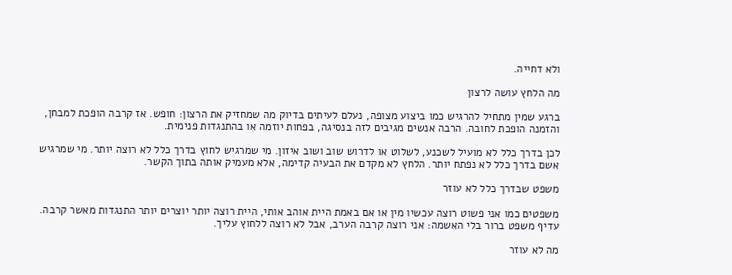ולא דחייה.

מה הלחץ עושה לרצון

ברגע שמין מתחיל להרגיש כמו ביצוע מצופה, נעלם לעיתים בדיוק מה שמחזיק את הרצון: חופש. אז קרבה הופכת למבחן, והזמנה הופכת לחובה. הרבה אנשים מגיבים לזה בנסיגה, בפחות יוזמה או בהתנגדות פנימית.

לכן בדרך כלל לא מועיל לשכנע, לשלוט או לדרוש שוב ושוב איזון. מי שמרגיש לחוץ בדרך כלל לא רוצה יותר. מי שמרגיש אשם בדרך כלל לא נפתח יותר. הלחץ לא מקדם את הבעיה קדימה, אלא מעמיק אותה בתוך הקשר.

משפט שבדרך כלל לא עוזר

משפטים כמו אני פשוט רוצה עכשיו מין או אם באמת היית אוהב אותי, היית רוצה יותר יוצרים יותר התנגדות מאשר קרבה. עדיף משפט ברור בלי האשמה: אני רוצה קרבה הערב, אבל לא רוצה ללחוץ עליך.

מה לא עוזר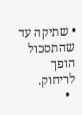• שתיקה עד שהתסכול הופך לריחוק.
  •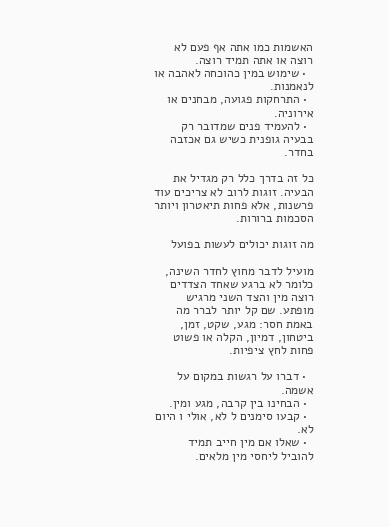האשמות כמו אתה אף פעם לא רוצה או אתה תמיד רוצה.
  • שימוש במין כהוכחה לאהבה או לנאמנות.
  • התרחקות פגועה, מבחנים או אירוניה.
  • להעמיד פנים שמדובר רק בבעיה גופנית כשיש גם אכזבה בחדר.

כל זה בדרך כלל רק מגדיל את הבעיה. זוגות לרוב לא צריכים עוד פרשנות, אלא פחות תיאטרון ויותר הסכמות ברורות.

מה זוגות יכולים לעשות בפועל

מועיל לדבר מחוץ לחדר השינה, כלומר לא ברגע שאחד הצדדים רוצה מין והצד השני מרגיש מופתע. שם קל יותר לברר מה באמת חסר: מגע, שקט, זמן, ביטחון, דמיון, הקלה או פשוט פחות לחץ ציפיות.

  • דברו על רגשות במקום על אשמה.
  • הבחינו בין קרבה, מגע ומין.
  • קבעו סימנים ל לא, אולי ו היום לא.
  • שאלו אם מין חייב תמיד להוביל ליחסי מין מלאים.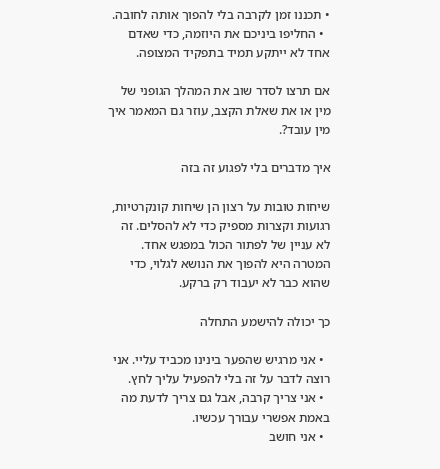• תכננו זמן לקרבה בלי להפוך אותה לחובה.
  • החליפו ביניכם את היוזמה, כדי שאדם אחד לא ייתקע תמיד בתפקיד המצופה.

אם תרצו לסדר שוב את המהלך הגופני של מין או את שאלת הקצב, עוזר גם המאמר איך מין עובד?.

איך מדברים בלי לפגוע זה בזה

שיחות טובות על רצון הן שיחות קונקרטיות, רגועות וקצרות מספיק כדי לא להסלים. זה לא עניין של לפתור הכול במפגש אחד. המטרה היא להפוך את הנושא לגלוי, כדי שהוא כבר לא יעבוד רק ברקע.

כך יכולה להישמע התחלה

  • אני מרגיש שהפער בינינו מכביד עליי. אני רוצה לדבר על זה בלי להפעיל עליך לחץ.
  • אני צריך קרבה, אבל גם צריך לדעת מה באמת אפשרי עבורך עכשיו.
  • אני חושב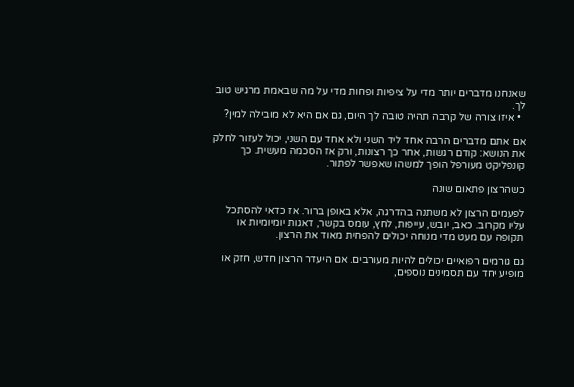שאנחנו מדברים יותר מדי על ציפיות ופחות מדי על מה שבאמת מרגיש טוב לך.
  • איזו צורה של קרבה תהיה טובה לך היום, גם אם היא לא מובילה למין?

אם אתם מדברים הרבה אחד ליד השני ולא אחד עם השני, יכול לעזור לחלק את הנושא: קודם רגשות, אחר כך רצונות, ורק אז הסכמה מעשית. כך קונפליקט מעורפל הופך למשהו שאפשר לפתור.

כשהרצון פתאום שונה

לפעמים הרצון לא משתנה בהדרגה, אלא באופן ברור. אז כדאי להסתכל עליו מקרוב. כאב, יובש, עייפות, לחץ, עומס בקשר, דאגות יומיומיות או תקופה עם מעט מדי מנוחה יכולים להפחית מאוד את הרצון.

גם גורמים רפואיים יכולים להיות מעורבים. אם היעדר הרצון חדש, חזק או מופיע יחד עם תסמינים נוספים,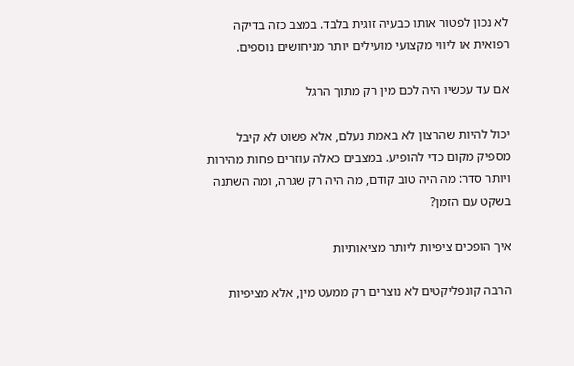לא נכון לפטור אותו כבעיה זוגית בלבד. במצב כזה בדיקה רפואית או ליווי מקצועי מועילים יותר מניחושים נוספים.

אם עד עכשיו היה לכם מין רק מתוך הרגל

יכול להיות שהרצון לא באמת נעלם, אלא פשוט לא קיבל מספיק מקום כדי להופיע. במצבים כאלה עוזרים פחות מהירות ויותר סדר: מה היה טוב קודם, מה היה רק שגרה, ומה השתנה בשקט עם הזמן?

איך הופכים ציפיות ליותר מציאותיות

הרבה קונפליקטים לא נוצרים רק ממעט מין, אלא מציפיות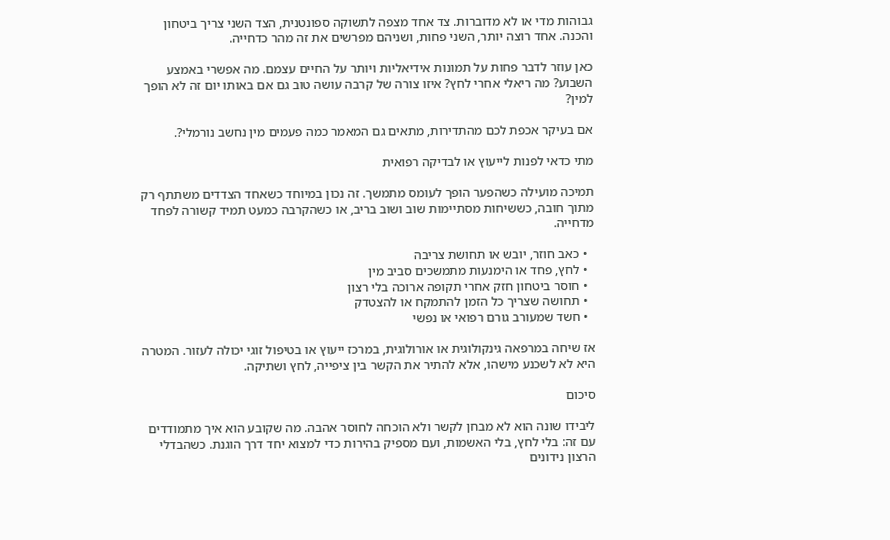גבוהות מדי או לא מדוברות. צד אחד מצפה לתשוקה ספונטנית, הצד השני צריך ביטחון והכנה. אחד רוצה יותר, השני פחות, ושניהם מפרשים את זה מהר כדחייה.

כאן עוזר לדבר פחות על תמונות אידיאליות ויותר על החיים עצמם. מה אפשרי באמצע השבוע? מה ריאלי אחרי לחץ? איזו צורה של קרבה עושה טוב גם אם באותו יום זה לא הופך למין?

אם בעיקר אכפת לכם מהתדירות, מתאים גם המאמר כמה פעמים מין נחשב נורמלי?.

מתי כדאי לפנות לייעוץ או לבדיקה רפואית

תמיכה מועילה כשהפער הופך לעומס מתמשך. זה נכון במיוחד כשאחד הצדדים משתתף רק מתוך חובה, כששיחות מסתיימות שוב ושוב בריב, או כשהקרבה כמעט תמיד קשורה לפחד מדחייה.

  • כאב חוזר, יובש או תחושת צריבה
  • לחץ, פחד או הימנעות מתמשכים סביב מין
  • חוסר ביטחון חזק אחרי תקופה ארוכה בלי רצון
  • תחושה שצריך כל הזמן להתמקח או להצטדק
  • חשד שמעורב גורם רפואי או נפשי

אז שיחה במרפאה גינקולוגית או אורולוגית, במרכז ייעוץ או בטיפול זוגי יכולה לעזור. המטרה היא לא לשכנע מישהו, אלא להתיר את הקשר בין ציפייה, לחץ ושתיקה.

סיכום

ליבידו שונה הוא לא מבחן לקשר ולא הוכחה לחוסר אהבה. מה שקובע הוא איך מתמודדים עם זה: בלי לחץ, בלי האשמות, ועם מספיק בהירות כדי למצוא יחד דרך הוגנת. כשהבדלי הרצון נידונים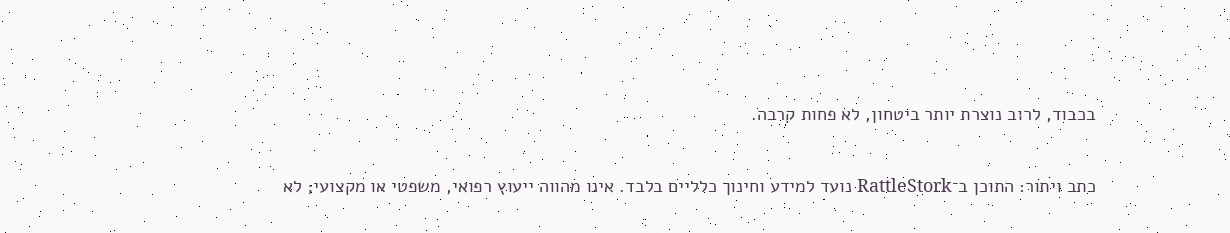בכבוד, לרוב נוצרת יותר ביטחון, לא פחות קרבה.

כתב ויתור: התוכן ב־RattleStork נועד למידע וחינוך כלליים בלבד. אינו מהווה ייעוץ רפואי, משפטי או מקצועי; לא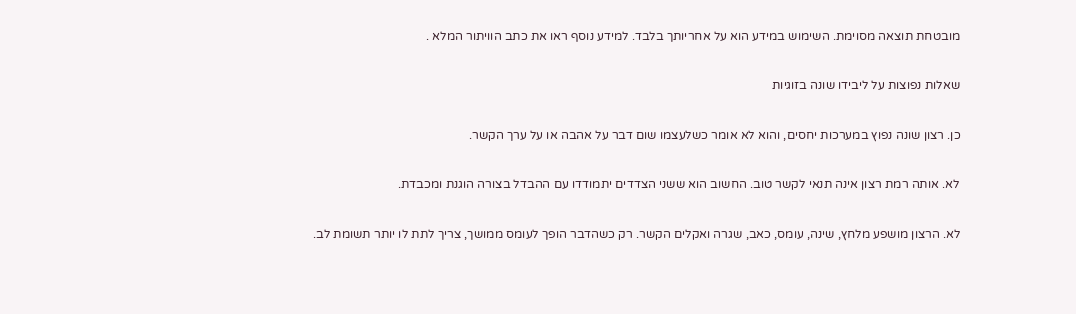מובטחת תוצאה מסוימת. השימוש במידע הוא על אחריותך בלבד. למידע נוסף ראו את כתב הוויתור המלא .

שאלות נפוצות על ליבידו שונה בזוגיות

כן. רצון שונה נפוץ במערכות יחסים, והוא לא אומר כשלעצמו שום דבר על אהבה או על ערך הקשר.

לא. אותה רמת רצון אינה תנאי לקשר טוב. החשוב הוא ששני הצדדים יתמודדו עם ההבדל בצורה הוגנת ומכבדת.

לא. הרצון מושפע מלחץ, שינה, עומס, כאב, שגרה ואקלים הקשר. רק כשהדבר הופך לעומס ממושך, צריך לתת לו יותר תשומת לב.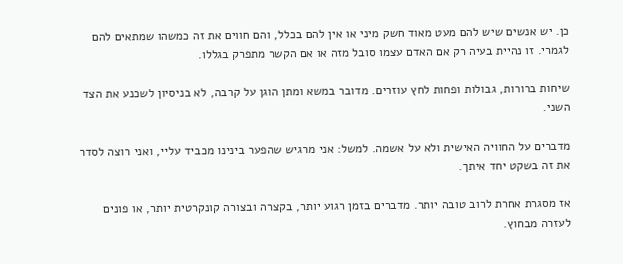כן. יש אנשים שיש להם מעט מאוד חשק מיני או אין להם בכלל, והם חווים את זה כמשהו שמתאים להם לגמרי. זו נהיית בעיה רק אם האדם עצמו סובל מזה או אם הקשר מתפרק בגללו.

שיחות ברורות, גבולות ופחות לחץ עוזרים. מדובר במשא ומתן הוגן על קרבה, לא בניסיון לשכנע את הצד השני.

מדברים על החוויה האישית ולא על אשמה. למשל: אני מרגיש שהפער בינינו מכביד עליי, ואני רוצה לסדר את זה בשקט יחד איתך.

אז מסגרת אחרת לרוב טובה יותר. מדברים בזמן רגוע יותר, בקצרה ובצורה קונקרטית יותר, או פונים לעזרה מבחוץ.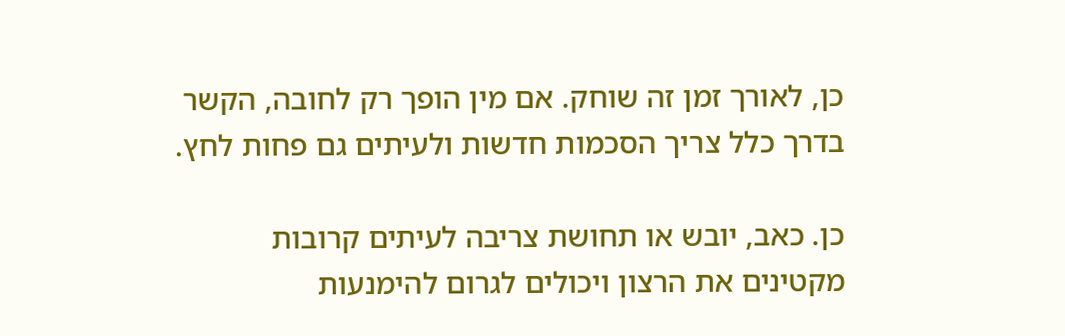כן, לאורך זמן זה שוחק. אם מין הופך רק לחובה, הקשר בדרך כלל צריך הסכמות חדשות ולעיתים גם פחות לחץ.

כן. כאב, יובש או תחושת צריבה לעיתים קרובות מקטינים את הרצון ויכולים לגרום להימנעות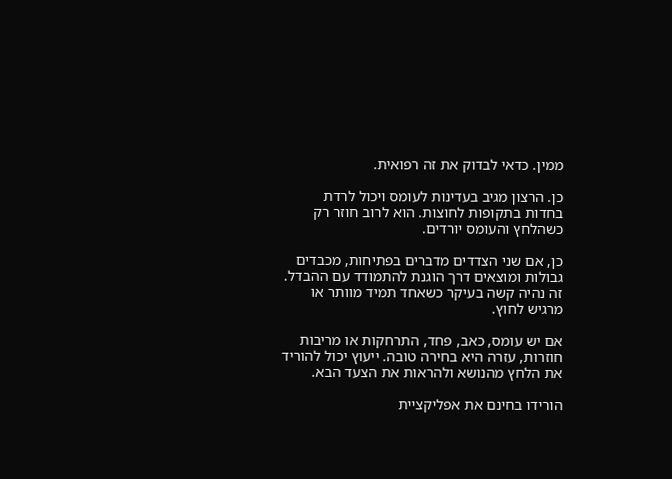ממין. כדאי לבדוק את זה רפואית.

כן. הרצון מגיב בעדינות לעומס ויכול לרדת בחדות בתקופות לחוצות. הוא לרוב חוזר רק כשהלחץ והעומס יורדים.

כן, אם שני הצדדים מדברים בפתיחות, מכבדים גבולות ומוצאים דרך הוגנת להתמודד עם ההבדל. זה נהיה קשה בעיקר כשאחד תמיד מוותר או מרגיש לחוץ.

אם יש עומס, כאב, פחד, התרחקות או מריבות חוזרות, עזרה היא בחירה טובה. ייעוץ יכול להוריד את הלחץ מהנושא ולהראות את הצעד הבא.

הורידו בחינם את אפליקציית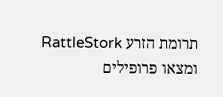תרומת הזרע RattleStork ומצאו פרופילים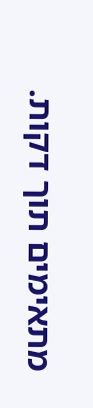מתאימים תוך דקות.